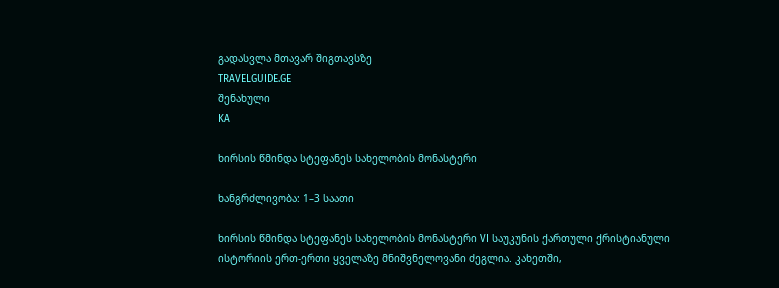გადასვლა მთავარ შიგთავსზე
TRAVELGUIDE.GE
შენახული
KA

ხირსის წმინდა სტეფანეს სახელობის მონასტერი

ხანგრძლივობა: 1–3 საათი

ხირსის წმინდა სტეფანეს სახელობის მონასტერი VI საუკუნის ქართული ქრისტიანული ისტორიის ერთ-ერთი ყველაზე მნიშვნელოვანი ძეგლია. კახეთში,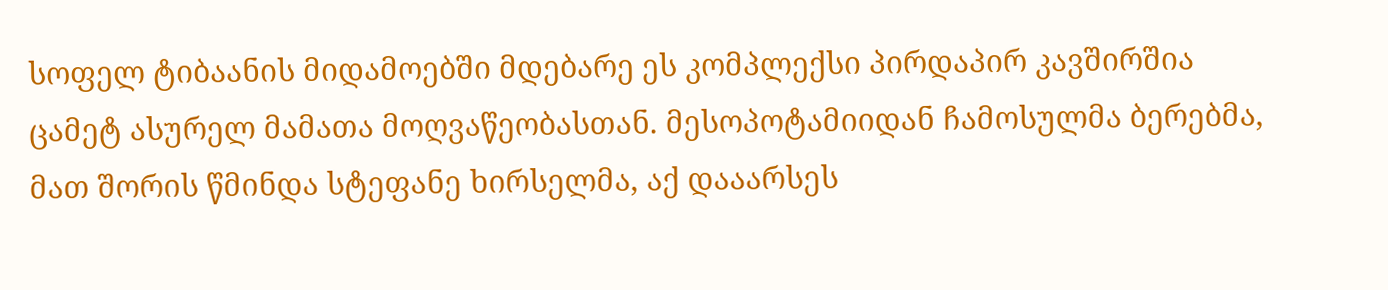სოფელ ტიბაანის მიდამოებში მდებარე ეს კომპლექსი პირდაპირ კავშირშია ცამეტ ასურელ მამათა მოღვაწეობასთან. მესოპოტამიიდან ჩამოსულმა ბერებმა, მათ შორის წმინდა სტეფანე ხირსელმა, აქ დააარსეს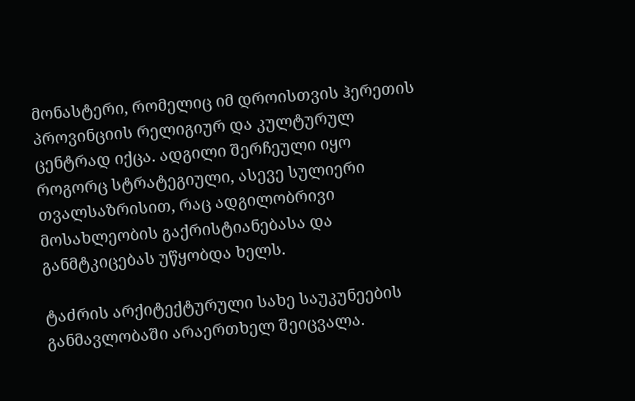მონასტერი, რომელიც იმ დროისთვის ჰერეთის პროვინციის რელიგიურ და კულტურულ ცენტრად იქცა. ადგილი შერჩეული იყო როგორც სტრატეგიული, ასევე სულიერი თვალსაზრისით, რაც ადგილობრივი მოსახლეობის გაქრისტიანებასა და განმტკიცებას უწყობდა ხელს.

ტაძრის არქიტექტურული სახე საუკუნეების განმავლობაში არაერთხელ შეიცვალა.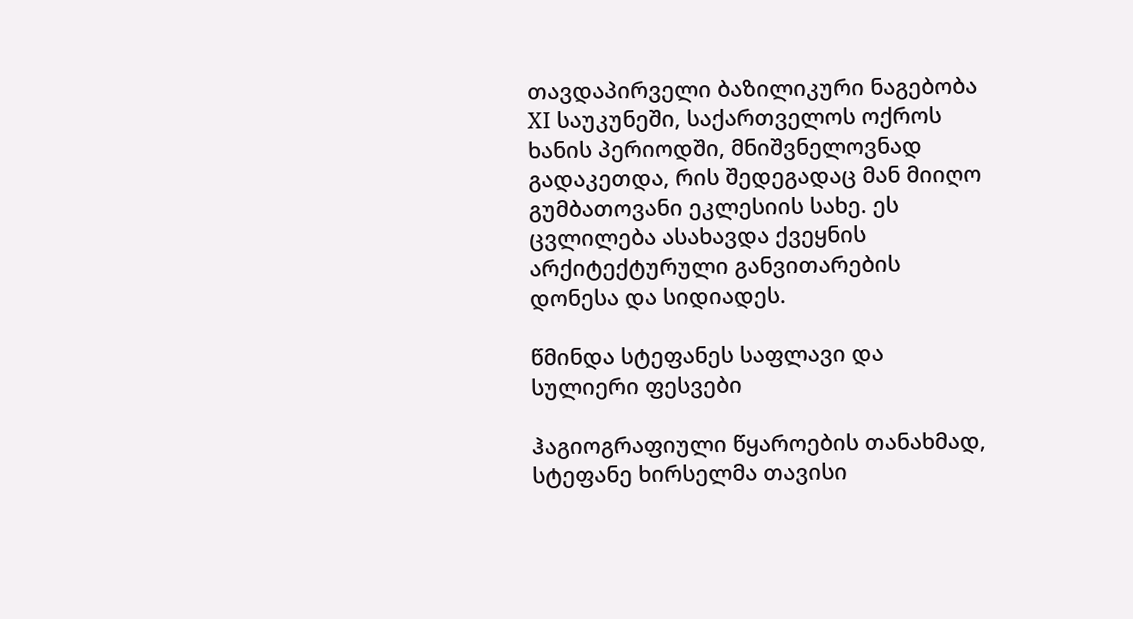თავდაპირველი ბაზილიკური ნაგებობა XI საუკუნეში, საქართველოს ოქროს ხანის პერიოდში, მნიშვნელოვნად გადაკეთდა, რის შედეგადაც მან მიიღო გუმბათოვანი ეკლესიის სახე. ეს ცვლილება ასახავდა ქვეყნის არქიტექტურული განვითარების დონესა და სიდიადეს.

წმინდა სტეფანეს საფლავი და სულიერი ფესვები

ჰაგიოგრაფიული წყაროების თანახმად, სტეფანე ხირსელმა თავისი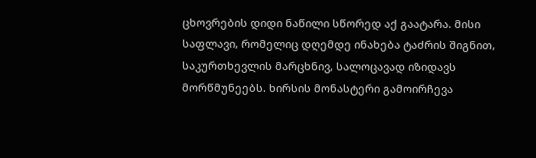ცხოვრების დიდი ნაწილი სწორედ აქ გაატარა. მისი საფლავი, რომელიც დღემდე ინახება ტაძრის შიგნით, საკურთხევლის მარცხნივ, სალოცავად იზიდავს მორწმუნეებს. ხირსის მონასტერი გამოირჩევა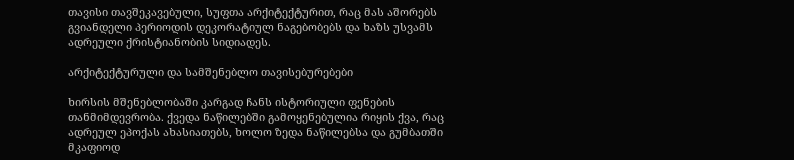თავისი თავშეკავებული, სუფთა არქიტექტურით, რაც მას აშორებს გვიანდელი პერიოდის დეკორატიულ ნაგებობებს და ხაზს უსვამს ადრეული ქრისტიანობის სიდიადეს.

არქიტექტურული და სამშენებლო თავისებურებები

ხირსის მშენებლობაში კარგად ჩანს ისტორიული ფენების თანმიმდევრობა. ქვედა ნაწილებში გამოყენებულია რიყის ქვა, რაც ადრეულ ეპოქას ახასიათებს, ხოლო ზედა ნაწილებსა და გუმბათში მკაფიოდ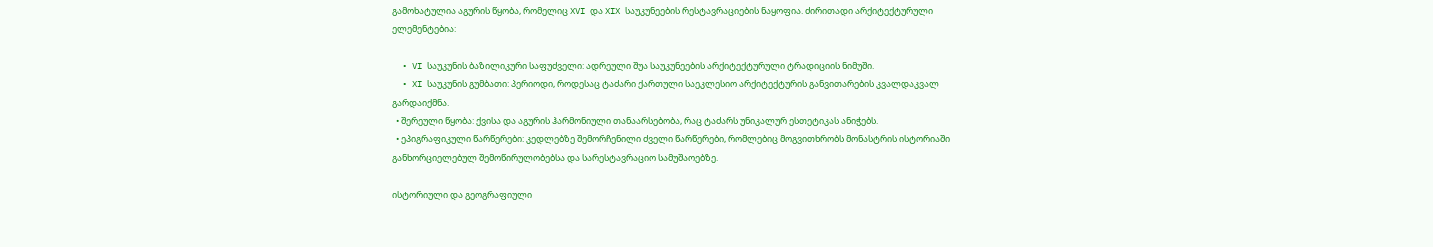გამოხატულია აგურის წყობა, რომელიც XVI და XIX საუკუნეების რესტავრაციების ნაყოფია. ძირითადი არქიტექტურული ელემენტებია:

  • VI საუკუნის ბაზილიკური საფუძველი: ადრეული შუა საუკუნეების არქიტექტურული ტრადიციის ნიმუში.
  • XI საუკუნის გუმბათი: პერიოდი, როდესაც ტაძარი ქართული საეკლესიო არქიტექტურის განვითარების კვალდაკვალ გარდაიქმნა.
  • შერეული წყობა: ქვისა და აგურის ჰარმონიული თანაარსებობა, რაც ტაძარს უნიკალურ ესთეტიკას ანიჭებს.
  • ეპიგრაფიკული წარწერები: კედლებზე შემორჩენილი ძველი წარწერები, რომლებიც მოგვითხრობს მონასტრის ისტორიაში განხორციელებულ შემოწირულობებსა და სარესტავრაციო სამუშაოებზე.

ისტორიული და გეოგრაფიული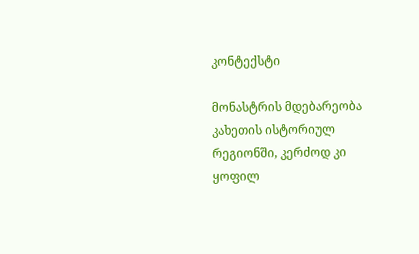კონტექსტი

მონასტრის მდებარეობა კახეთის ისტორიულ რეგიონში, კერძოდ კი ყოფილ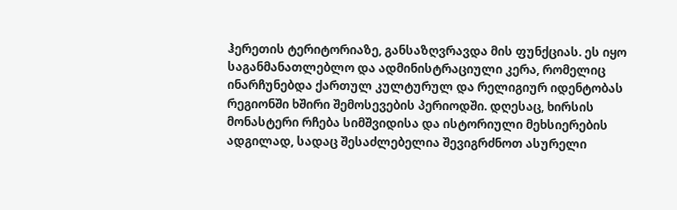ჰერეთის ტერიტორიაზე, განსაზღვრავდა მის ფუნქციას. ეს იყო საგანმანათლებლო და ადმინისტრაციული კერა, რომელიც ინარჩუნებდა ქართულ კულტურულ და რელიგიურ იდენტობას რეგიონში ხშირი შემოსევების პერიოდში. დღესაც, ხირსის მონასტერი რჩება სიმშვიდისა და ისტორიული მეხსიერების ადგილად, სადაც შესაძლებელია შევიგრძნოთ ასურელი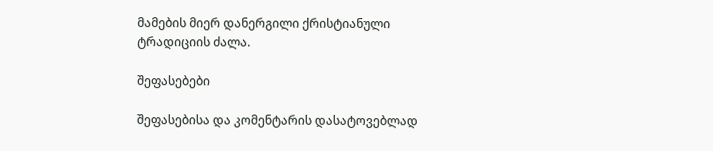მამების მიერ დანერგილი ქრისტიანული ტრადიციის ძალა.

შეფასებები

შეფასებისა და კომენტარის დასატოვებლად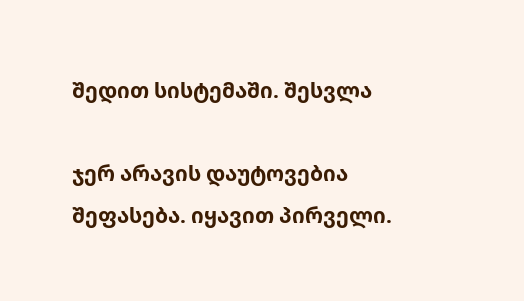შედით სისტემაში. შესვლა

ჯერ არავის დაუტოვებია შეფასება. იყავით პირველი.